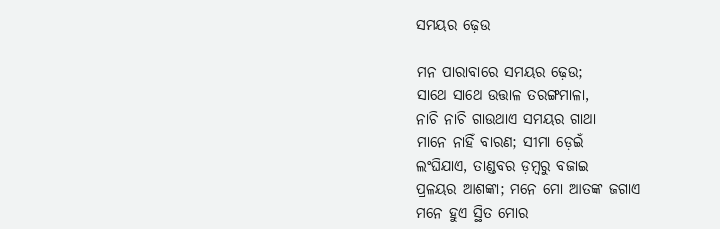ସମୟର ଢ଼େଉ

ମନ ପାରାବାରେ ସମୟର ଢ଼େଉ;
ସାଥେ ସାଥେ ଉତ୍ତାଳ ତରଙ୍ଗମାଳା,
ନାଚି ନାଚି ଗାଉଥାଏ ସମୟର ଗାଥା
ମାନେ ନାହିଁ ବାରଣ; ସୀମା ଡ଼େଇଁ
ଲଂଘିଯାଏ, ତାଣ୍ଡବର ଡ଼ମ୍ବରୁ ବଜାଇ
ପ୍ରଳୟର ଆଶଙ୍କା; ମନେ ମୋ ଆତଙ୍କ ଜଗାଏ
ମନେ ହୁଏ ସ୍ଥିତ ମୋର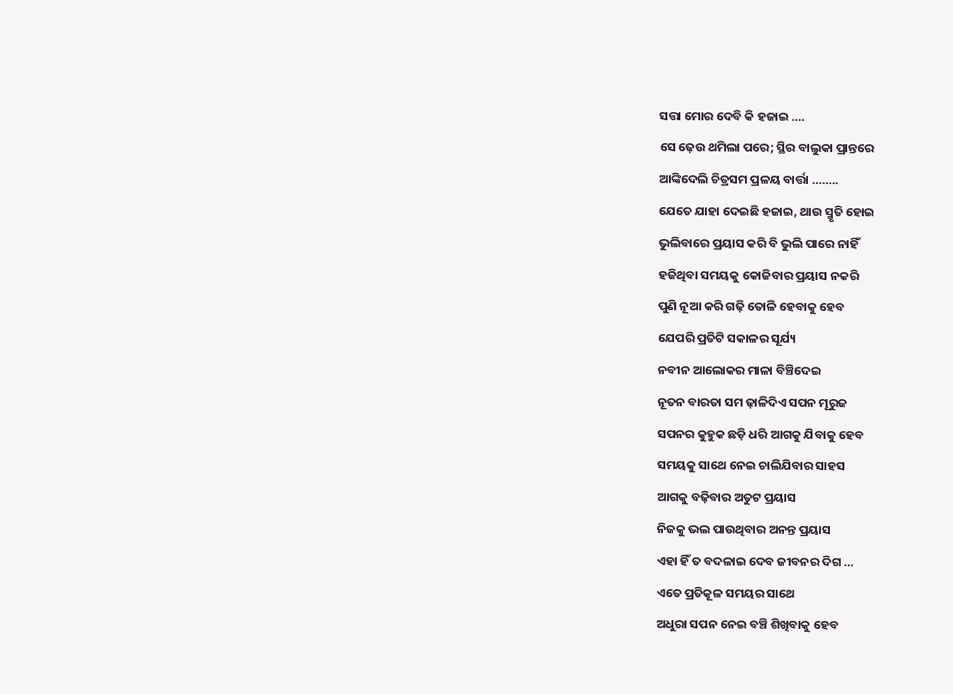ସତ୍ତା ମୋର ଦେବି କି ହଜାଇ ….
ସେ ଢ଼େଉ ଥମିଲା ପରେ; ସ୍ଥିର ବାଲୁକା ପ୍ରାନ୍ତରେ
ଆଙ୍କିଦେଲି ଚିତ୍ରସମ ପ୍ରଳୟ ବାର୍ତ୍ତା ……..
ଯେତେ ଯାହା ଦେଇଛି ହଜାଇ, ଥାଉ ସ୍ମୃତି ହୋଇ
ଭୁଲିବାରେ ପ୍ରୟାସ କରି ବି ଭୁଲି ପାରେ ନାହିଁ
ହଜିଥିବା ସମୟକୁ କୋଜିବାର ପ୍ରୟାସ ନକରି
ପୁଣି ନୂଆ କରି ଗଢ଼ି ତୋଳି ହେବାକୁ ହେବ
ଯେପରି ପ୍ରତିଟି ସକାଳର ସୂର୍ଯ୍ୟ
ନବୀନ ଆଲୋକର ମାଳା ବିଞ୍ଚିଦେଇ
ନୂତନ ବାରତା ସମ ଢ଼ାଳିଦିଏ ସପନ ମୂରୁଜ
ସପନର କୁହୁକ ଛଡ଼ି ଧରି ଆଗକୁ ଯିବାକୁ ହେବ
ସମୟକୁ ସାଥେ ନେଇ ଚାଲିଯିବାର ସାହସ
ଆଗକୁ ବଢ଼ିବାର ଅତୁଟ ପ୍ରୟାସ
ନିଜକୁ ଭଲ ପାଉଥିବାର ଅନନ୍ତ ପ୍ରୟାସ
ଏହା ହିଁ ତ ବଦଳାଇ ଦେବ ଜୀବନର ଦିଗ …
ଏତେ ପ୍ରତିକୂଳ ସମୟର ସାଥେ
ଅଧୁରା ସପନ ନେଇ ବଞ୍ଚି ଶିଖିବାକୁ ହେବ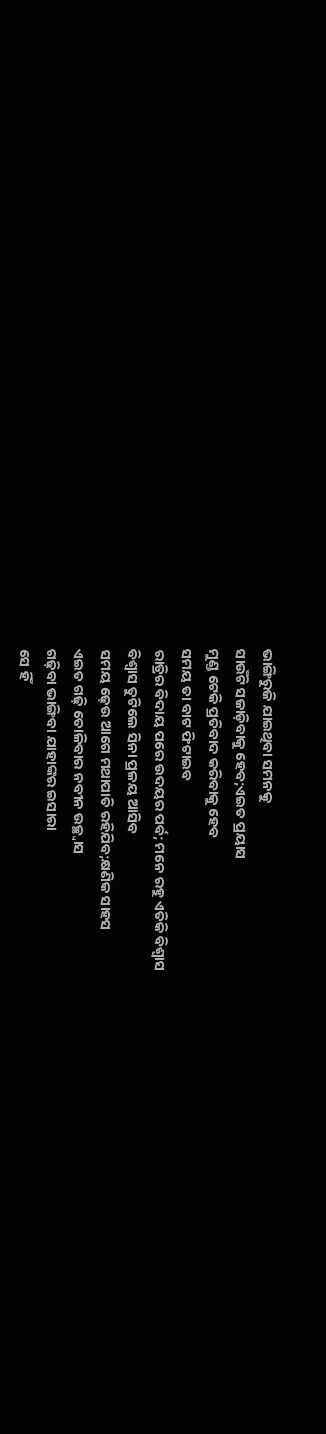ଭାଙ୍ଗିରୁଜି ଯାଇଥିବା ସମନକୁ
ସାଉଁଟି ସଜାଡ଼ିବାକୁ ହେବ;ଏଇତ ପ୍ରୟାସ
ମୁଣ୍ଡ ଟେକି ପ୍ରତିବାଦ କରିବାକୁ ହେବ
ସମୟ ତା ବାଟ ଫିଟାଇବ
ରାତ୍ରିର ବିଦାୟ ପରେ ଉଦୟର ପର୍ବ; ମନେ ରହୁ ଏତିକି ବିଶ୍ୱାସ
ବିଶ୍ୱାସ ତୁଟିଲେ ସିନା ପ୍ରଳୟ ଆସିବ
ସମୟ ଢ଼େଉ ଆଗେ ମଥାପାତି ରହିଯିବ;କ୍ଷଣିକ ସାହସ
ଏଇତ ଗଢ଼ି ତୋଳିବାର ନବୀନ ଉଚ୍ଛ୍ୱାସ
ଗଢ଼ିବା ଭାଙ୍ଗିବା ଯାହାଙ୍କର ଇସାରା
ସେ ହିଁ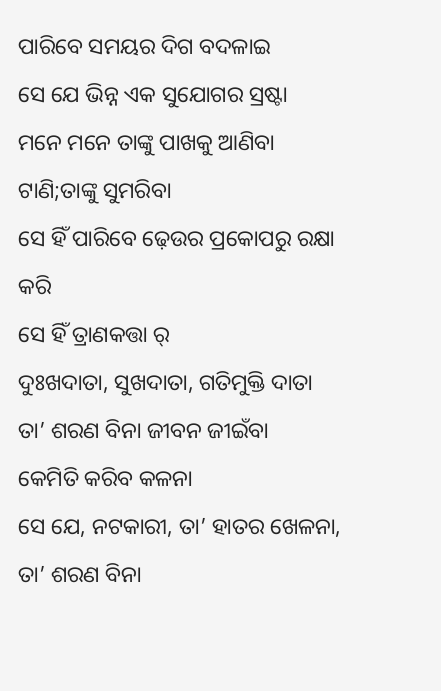ପାରିବେ ସମୟର ଦିଗ ବଦଳାଇ
ସେ ଯେ ଭିନ୍ନ ଏକ ସୁଯୋଗର ସ୍ରଷ୍ଟା
ମନେ ମନେ ତାଙ୍କୁ ପାଖକୁ ଆଣିବା ଟାଣି;ତାଙ୍କୁ ସୁମରିବା
ସେ ହିଁ ପାରିବେ ଢ଼େଉର ପ୍ରକୋପରୁ ରକ୍ଷା କରି
ସେ ହିଁ ତ୍ରାଣକତ୍ତା ର୍
ଦୁଃଖଦାତା, ସୁଖଦାତା, ଗତିମୁକ୍ତି ଦାତା
ତା’ ଶରଣ ବିନା ଜୀବନ ଜୀଇଁବା
କେମିତି କରିବ କଳନା
ସେ ଯେ, ନଟକାରୀ, ତା’ ହାତର ଖେଳନା,
ତା’ ଶରଣ ବିନା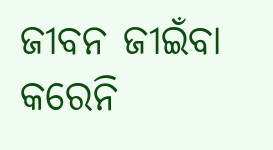ଜୀବନ ଜୀଇଁବା କରେନି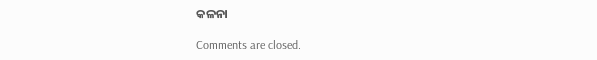କଳନା

Comments are closed.